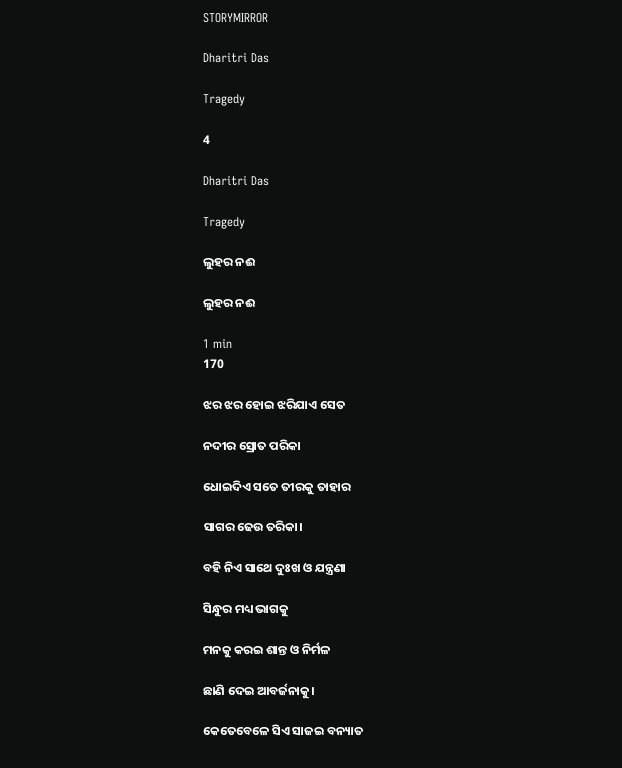STORYMIRROR

Dharitri Das

Tragedy

4

Dharitri Das

Tragedy

ଲୁହର ନଈ

ଲୁହର ନଈ

1 min
170

ଝର ଝର ହୋଇ ଝରିଯାଏ ସେତ

ନଦୀର ସ୍ରୋତ ପରିକା

ଧୋଇଦିଏ ସତେ ତୀରକୁ ତାହାର

ସାଗର ଢେଉ ତରିକା।

ବହି ନିଏ ସାଥେ ଦୁଃଖ ଓ ଯନ୍ତ୍ରଣା

ସିନ୍ଧୁର ମଧ୍ୟ ଭାଗକୁ

ମନକୁ କରଇ ଶାନ୍ତ ଓ ନିର୍ମଳ

ଛାଣି ଦେଇ ଆବର୍ଜନାକୁ।

କେତେବେଳେ ସିଏ ସାଜଇ ବନ୍ୟାତ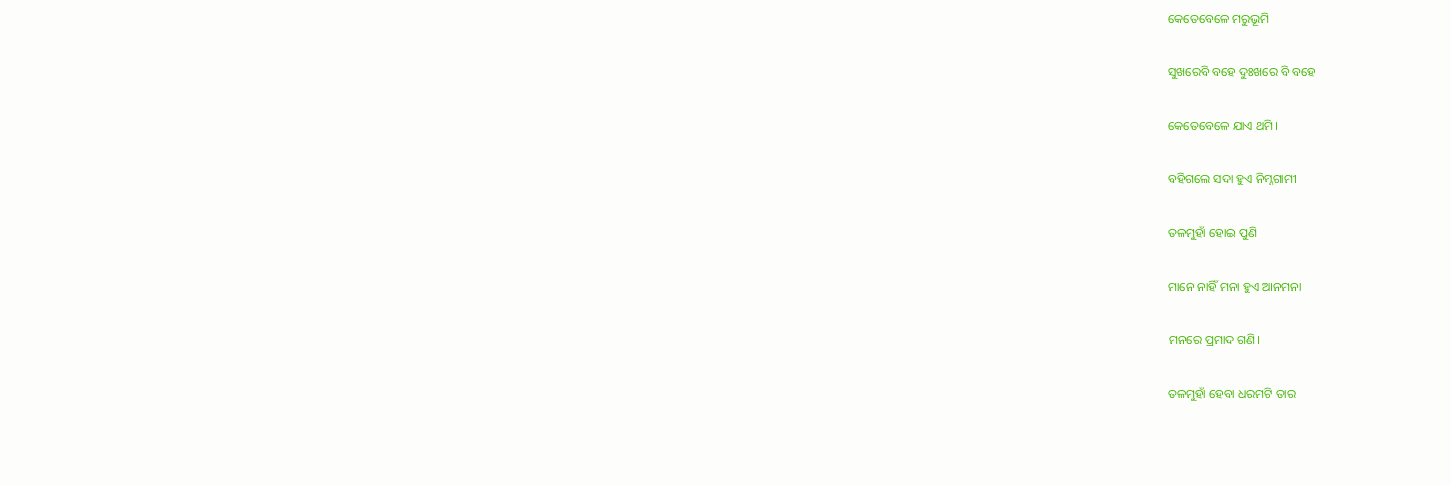କେତେବେଳେ ମରୁଭୂମି

ସୁଖରେବି ବହେ ଦୁଃଖରେ ବି ବହେ

କେତେବେଳେ ଯାଏ ଥମି।

ବହିଗଲେ ସଦା ହୁଏ ନିମ୍ନଗାମୀ

ତଳମୁହାଁ ହୋଇ ପୁଣି

ମାନେ ନାହିଁ ମନା ହୁଏ ଆନମନା

ମନରେ ପ୍ରମାଦ ଗଣି।

ତଳମୁହାଁ ହେବା ଧରମଟି ତାର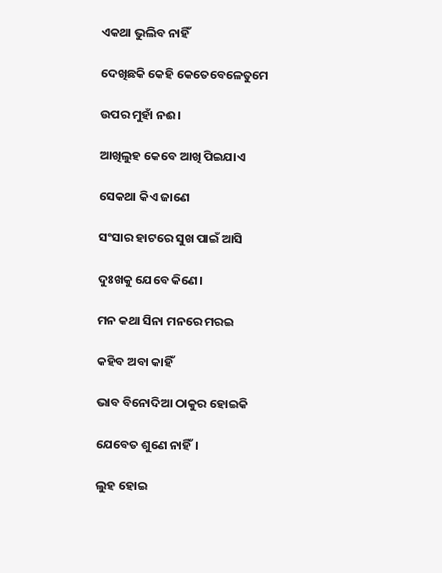ଏକଥା ଭୁଲିବ ନାହିଁ

ଦେଖିଛକି କେହି କେତେବେଳେତୁମେ

ଉପର ମୁହାଁ ନଈ।

ଆଖିଲୁହ କେବେ ଆଖି ପିଇଯାଏ

ସେକଥା କିଏ ଜାଣେ

ସଂସାର ହାଟରେ ସୁଖ ପାଇଁ ଆସି

ଦୁଃଖକୁ ଯେବେ କିଣେ।

ମନ କଥା ସିନା ମନରେ ମରଇ

କହିବ ଅବା କାହିଁ

ଭାବ ବିନୋଦିଆ ଠାକୁର ହୋଇକି

ଯେବେତ ଶୁଣେ ନାହିଁ।

ଲୁହ ହୋଇ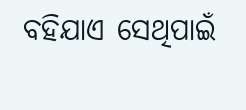ବହିଯାଏ ସେଥିପାଇଁ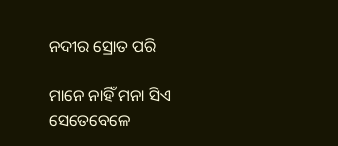ନଦୀର ସ୍ରୋତ ପରି

ମାନେ ନାହିଁ ମନା ସିଏ ସେତେବେଳେ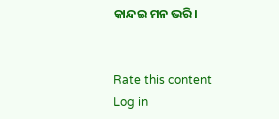କାନ୍ଦଇ ମନ ଭରି।


Rate this content
Log in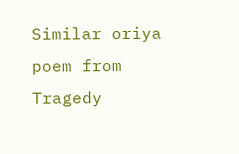Similar oriya poem from Tragedy